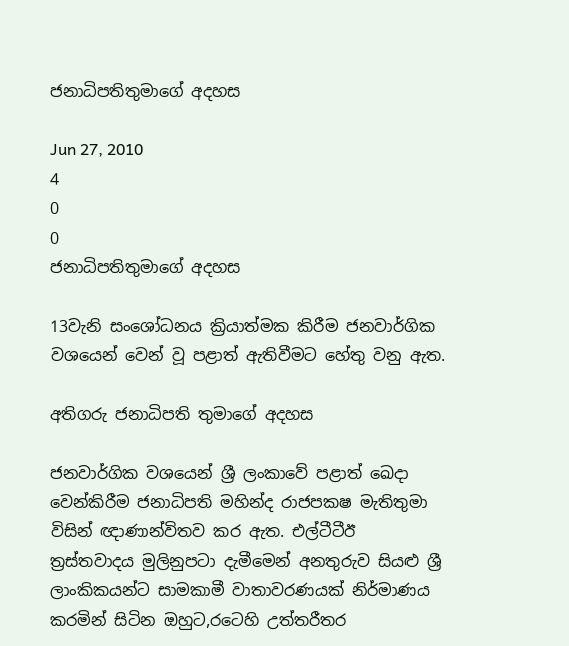ජනාධිපතිතුමාගේ අදහස

Jun 27, 2010
4
0
0
ජනාධිපතිතුමාගේ අදහස

13වැනි සංශෝධනය ක්‍රියාත්මක කිරීම ජනවාර්ගික වශයෙන් වෙන් වූ පළාත් ඇතිවීමට හේතු වනු ඇත.

අතිගරු ජනාධිපති තුමාගේ අදහස

ජනවාර්ගික වශයෙන් ශ්‍රී ලංකාවේ පළාත් ඛෙදා වෙන්කිරීම ජනාධිපති මහින්ද රාජපක‍ෂ මැතිතුමා විසින් ඥාණාන්විතව කර ඇත. එල්ටීටීඊ ත්‍රස්තවාදය මුලිනුපටා දැමීමෙන් අනතුරුව සියළු ශ්‍රී ලාංකිකයන්ට සාමකාමී වාතාවරණයක් නිර්මාණය කරමින් සිටින ඔහුට,රටෙහි උත්තරීතර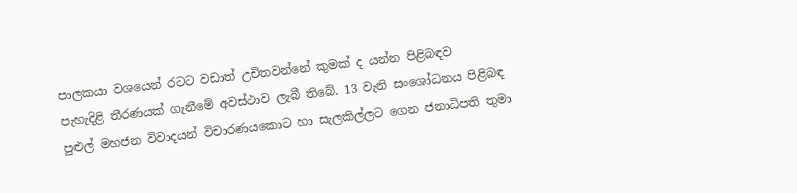පාලකයා වශයෙන් රටට වඩාත් උචිතවන්නේ කුමක් ද යන්න පිළිබඳව
පැහැදිළි තීරණයක් ගැනීමේ අවස්ථාව ලැබී තිබේ. 13 වැනි සංශෝධනය පිළිබඳ පුළුල් මහජන විවාදයන් විචාරණයකොට හා සැලකිල්ලට ගෙන ජනාධිපති තුමා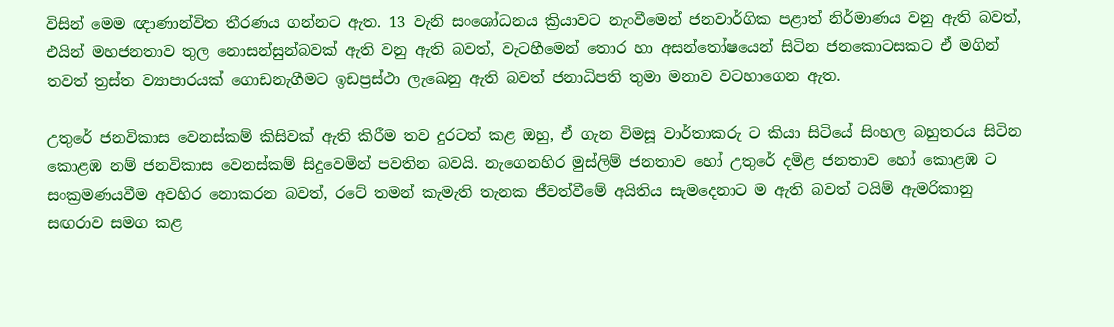විසින් මෙම ඥාණාන්විත තීරණය ගන්නට ඇත. 13 වැනි සංශෝධනය ක්‍රියාවට නැංවීමෙන් ජනවාර්ගික පළාත් නිර්මාණය වනු ඇති බවත්, එයින් මහජනතාව තුල නොසන්සුන්බවක් ඇති වනු ඇති බවත්, වැටහීමෙන් තොර හා අසන්තෝෂයෙන් සිටින ජනකොටසකට ඒ මගින් තවත් ත්‍රස්ත ව්‍යාපාරයක් ගොඩනැගීමට ඉඩප්‍රස්ථා ලැඛෙනු ඇති බවත් ජනාධිපති තුමා මනාව වටහාගෙන ඇත.

උතුරේ ජනවිකාස වෙනස්කම් කිසිවක් ඇති කිරීම තව දුරටත් කළ ඔහු, ඒ ගැන විමසූ වාර්තාකරු ට කියා සිටියේ සිංහල බහුතරය සිටින කොළඹ නම් ජනවිකාස වෙනස්කම් සිදුවෙමින් පවතින බවයි. නැගෙනහිර මුස්ලිම් ජනතාව හෝ උතුරේ දමිළ ජනතාව හෝ කොළඹ ට සංක්‍රමණයවීම අවහිර නොකරන බවත්, රටේ තමන් කැමැති තැනක ජීවත්වීමේ අයිතිය සැමදෙනාට ම ඇති බවත් ටයිම් ඇමරිකානු සඟරාව සමග කළ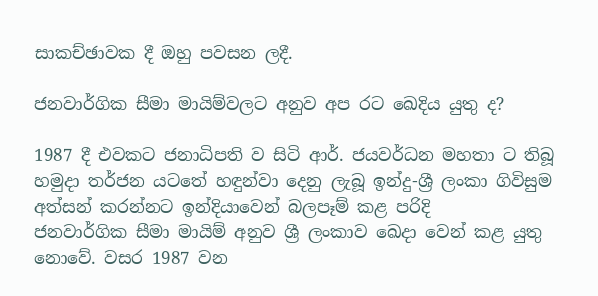සාකච්ඡාවක දී ඔහු පවසන ලදී.

ජනවාර්ගික සීමා මායිම්වලට අනුව අප රට ඛෙදිය යුතු ද?

1987 දී එවකට ජනාධිපති ව සිටි ආර්. ජයවර්ධන මහතා ට තිබූ හමුදා තර්ජන යටතේ හඳුන්වා දෙනු ලැබූ ඉන්දු-ශ්‍රී ලංකා ගිවිසුම අත්සන් කරන්නට ඉන්දියාවෙන් බලපෑම් කළ පරිදි
ජනවාර්ගික සීමා මායිම් අනුව ශ්‍රී ලංකාව ඛෙදා වෙන් කළ යුතු නොවේ. වසර 1987 වන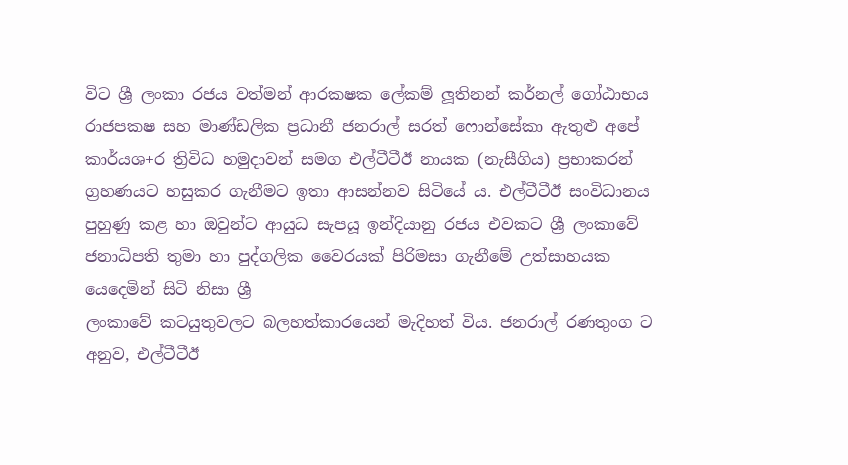විට ශ්‍රී ලංකා රජය වත්මන් ආරක‍ෂක ලේකම් ලූතිනන් කර්නල් ගෝඨාභය රාජපක‍ෂ සහ මාණ්ඩලික ප්‍රධානී ජනරාල් සරත් ෆොන්සේකා ඇතුළු අපේ කාර්යශ+ර ත්‍රිවිධ හමුදාවන් සමග එල්ටීටීඊ නායක (නැසීගිය) ප්‍රභාකරන් ග්‍රහණයට හසුකර ගැනීමට ඉතා ආසන්නව සිටියේ ය. එල්ටීටීඊ සංවිධානය පුහුණු කළ හා ඔවුන්ට ආයුධ සැපයූ ඉන්දියානු රජය එවකට ශ්‍රී ලංකාවේ ජනාධිපති තුමා හා පුද්ගලික වෛරයක් පිරිමසා ගැනීමේ උත්සාහයක යෙදෙමින් සිටි නිසා ශ්‍රී
ලංකාවේ කටයුතුවලට බලහත්කාරයෙන් මැදිහත් විය. ජනරාල් රණතුංග ට අනුව, එල්ටීටීඊ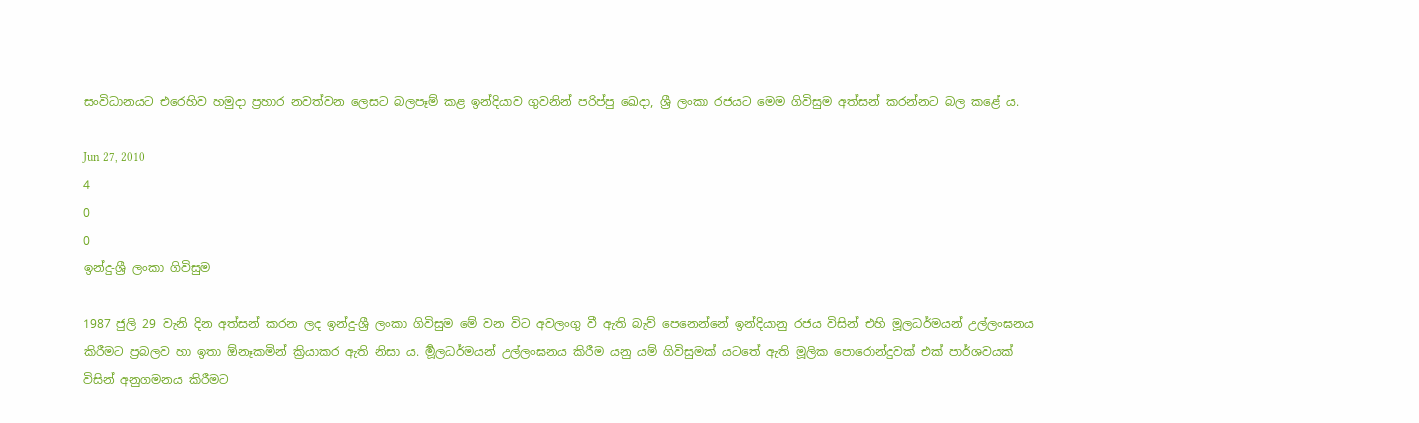සංවිධානයට එරෙහිව හමුදා ප්‍රහාර නවත්වන ලෙසට බලපෑම් කළ ඉන්දියාව ගුවනින් පරිප්පු ඛෙදා, ශ්‍රී ලංකා රජයට මෙම ගිවිසුම අත්සන් කරන්නට බල කළේ ය.

Jun 27, 2010
4
0
0
ඉන්දු-ශ්‍රී ලංකා ගිවිසුම

1987 ජුලි 29 වැනි දින අත්සන් කරන ලද ඉන්දු-ශ්‍රී ලංකා ගිවිසුම මේ වන විට අවලංගු වී ඇති බැව් පෙනෙන්නේ ඉන්දියානු රජය විසින් එහි මූලධර්මයන් උල්ලංඝනය කිරීමට ප්‍රබලව හා ඉතා ඕනෑකමින් ක්‍රියාකර ඇති නිසා ය. ර්‍මූලධර්මයන් උල්ලංඝනය කිරීම යනු යම් ගිවිසුමක් යටතේ ඇති මූලික පොරොන්දුවක් එක් පාර්ශවයක් විසින් අනුගමනය කිරීමට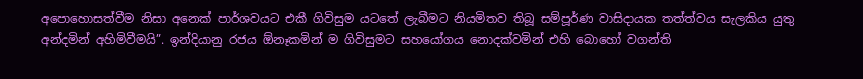අපොහොසත්වීම නිසා අනෙක් පාර්ශවයට එකී ගිවිසුම යටතේ ලැබීමට නියමිතව තිබූ සම්පූර්ණ වාසිදායක තත්ත්වය සැලකිය යුතු අන්දමින් අහිමිවීමයි”. ඉන්දියානු රජය ඕනෑකමින් ම ගිවිසුමට සහයෝගය නොදක්වමින් එහි බොහෝ වගන්ති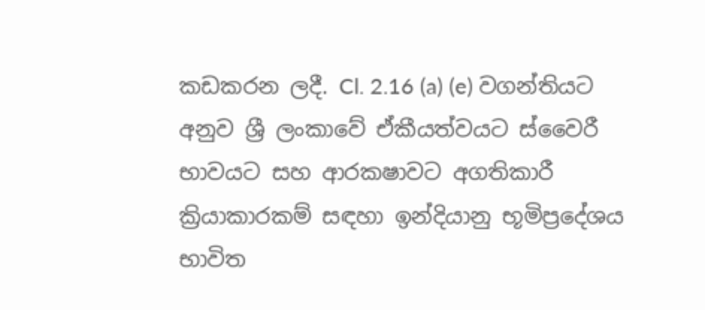කඩකරන ලදී. Cl. 2.16 (a) (e) වගන්තියට අනුව ශ්‍රී ලංකාවේ ඒකීයත්වයට ස්වෛරී භාවයට සහ ආරක‍ෂාවට අගතිකාරී ක්‍රියාකාරකම් සඳහා ඉන්දියානු භූමිප්‍රදේශය භාවිත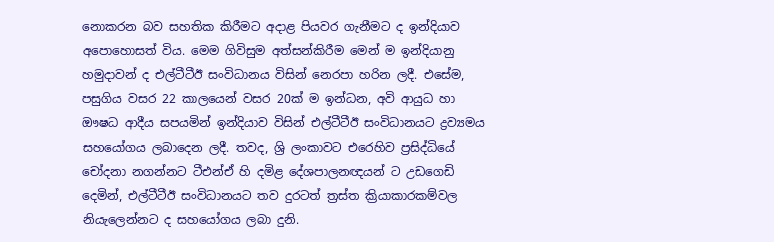නොකරන බව සහතික කිරීමට අදාළ පියවර ගැනීමට ද ඉන්දියාව අපොහොසත් විය. මෙම ගිවිසුම අත්සන්කිරීම මෙන් ම ඉන්දියානු හමුදාවන් ද එල්ටීටීඊ සංවිධානය විසින් නෙරපා හරින ලදී. එසේම, පසුගිය වසර 22 කාලයෙන් වසර 20ක් ම ඉන්ධන, අවි ආයුධ හා ඖෂධ ආදීය සපයමින් ඉන්දියාව විසින් එල්ටීටීඊ සංවිධානයට ද්‍රව්‍යමය සහයෝගය ලබාදෙන ලදී. තවද, ශ්‍රි ලංකාවට එරෙහිව ප්‍රසිද්ධියේ චෝදනා නගන්නට ටීඑන්ඒ හි දමිළ දේශපාලනඥයන් ට උඩගෙඩි දෙමින්, එල්ටීටීඊ සංවිධානයට තව දුරටත් ත්‍රස්ත ක්‍රියාකාරකම්වල නියැලෙන්නට ද සහයෝගය ලබා දුනි.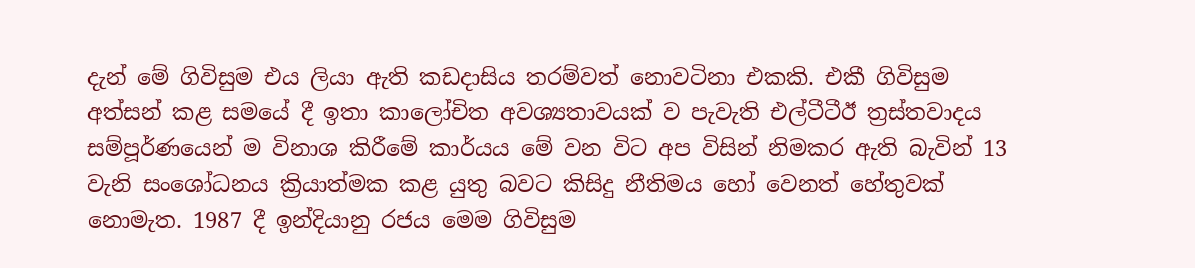දැන් මේ ගිවිසුම එය ලියා ඇති කඩදාසිය තරම්වත් නොවටිනා එකකි. එකී ගිවිසුම අත්සන් කළ සමයේ දී ඉතා කාලෝචිත අවශ්‍යතාවයක් ව පැවැති එල්ටීටීඊ ත්‍රස්තවාදය සම්පූර්ණයෙන් ම විනාශ කිරීමේ කාර්යය මේ වන විට අප විසින් නිමකර ඇති බැවින් 13 වැනි සංශෝධනය ක්‍රියාත්මක කළ යුතු බවට කිසිදු නීතිමය හෝ වෙනත් හේතුවක් නොමැත. 1987 දී ඉන්දියානු රජය මෙම ගිවිසුම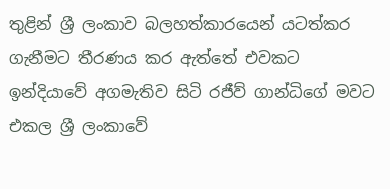තුළින් ශ්‍රී ලංකාව බලහත්කාරයෙන් යටත්කර ගැනීමට තීරණය කර ඇත්තේ එවකට ඉන්දියාවේ අගමැතිව සිටි රජීව් ගාන්ධිගේ මවට එකල ශ්‍රී ලංකාවේ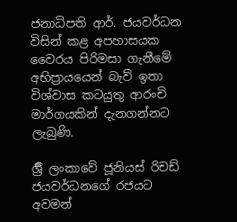ජනාධිපති ආර්. ජයවර්ධන විසින් කළ අපහාසයක වෛරය පිරිමසා ගැනීමේ අභිප්‍රායයෙන් බැව් ඉතා විශ්වාස කටයුතු ආරංචි මාර්ගයකින් දැනගන්නට ලැබුණි.

ර්‍ශ්‍රී ලංකාවේ ජූනියස් රිචඩ් ජයවර්ධනගේ රජයට අවමන්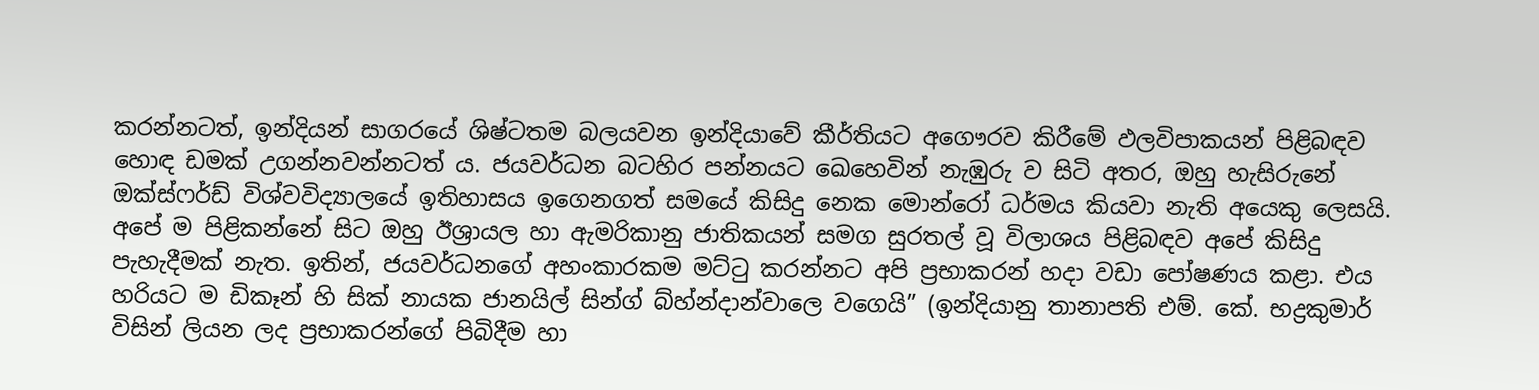කරන්නටත්, ඉන්දියන් සාගරයේ ශිෂ්ටතම බලයවන ඉන්දියාවේ කීර්තියට අගෞරව කිරීමේ ඵලවිපාකයන් පිළිබඳව හොඳ ඩමක් උගන්නවන්නටත් ය. ජයවර්ධන බටහිර පන්නයට ඛෙහෙවින් නැඹුරු ව සිටි අතර, ඔහු හැසිරුනේ ඔක්ස්ෆර්ඩ් විශ්වවිද්‍යාලයේ ඉතිහාසය ඉගෙනගත් සමයේ කිසිදු නෙක මොන්රෝ ධර්මය කියවා නැති අයෙකු ලෙසයි. අපේ ම පිළිකන්නේ සිට ඔහු ඊශ්‍රායල හා ඇමරිකානු ජාතිකයන් සමග සුරතල් වූ විලාශය පිළිබඳව අපේ කිසිදු පැහැදීමක් නැත. ඉතින්, ජයවර්ධනගේ අහංකාරකම මට්ටු කරන්නට අපි ප්‍රභාකරන් හදා වඩා පෝෂණය කළා. එය හරියට ම ඩිකෑන් හි සික් නායක ජානයිල් සින්ග් බ්හ්න්දාන්වාලෙ වගෙයි” (ඉන්දියානු තානාපති එම්. කේ. භද්‍රකුමාර් විසින් ලියන ලද ප්‍රභාකරන්ගේ පිබිදීම හා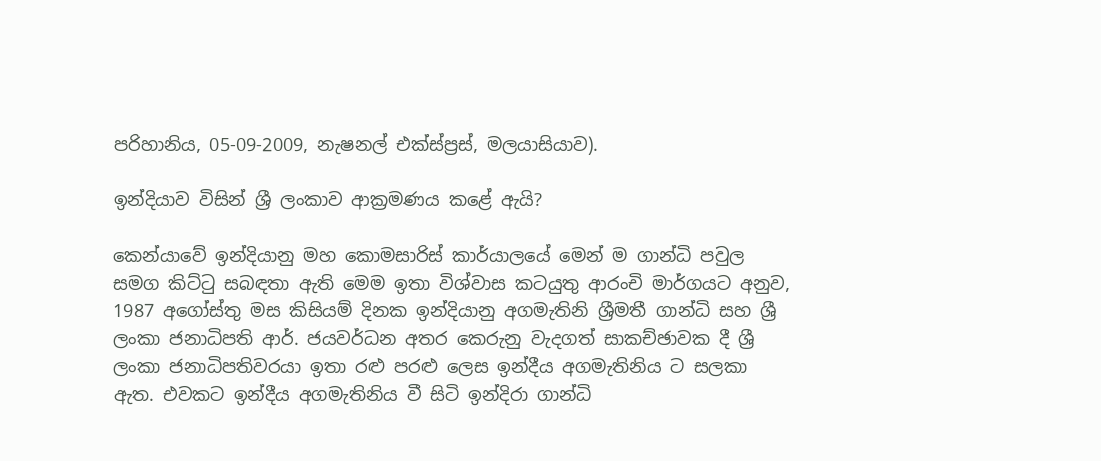පරිහානිය, 05-09-2009, නැෂනල් එක්ස්ප්‍රස්, මලයාසියාව).

ඉන්දියාව විසින් ශ්‍රී ලංකාව ආක්‍රමණය කළේ ඇයි?

කෙන්යාවේ ඉන්දියානු මහ කොමසාරිස් කාර්යාලයේ මෙන් ම ගාන්ධි පවුල සමග කිට්ටු සබඳතා ඇති මෙම ඉතා විශ්වාස කටයුතු ආරංචි මාර්ගයට අනුව, 1987 අගෝස්තු මස කිසියම් දිනක ඉන්දියානු අගමැතිනි ශ්‍රීමතී ගාන්ධි සහ ශ්‍රී ලංකා ජනාධිපති ආර්. ජයවර්ධන අතර කෙරුනු වැදගත් සාකච්ඡාවක දී ශ්‍රී ලංකා ජනාධිපතිවරයා ඉතා රළු පරළු ලෙස ඉන්දීය අගමැතිනිය ට සලකා ඇත. එවකට ඉන්දීය අගමැතිනිය වී සිටි ඉන්දිරා ගාන්ධි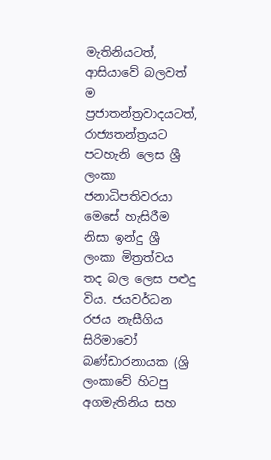මැතිනියටත්, ආසියාවේ බලවත් ම ප්‍රජාතන්ත්‍රවාදයටත්, රාජ්‍යතන්ත්‍රයට පටහැනි ලෙස ශ්‍රී ලංකා ජනාධිපතිවරයා මෙසේ හැසිරීම නිසා ඉන්දු ශ්‍රී ලංකා මිත්‍රත්වය තද බල ලෙස පළුදු විය. ජයවර්ධන රජය නැසීගිය සිරිමාවෝ බණ්ඩාරනායක (ශ්‍රි ලංකාවේ හිටපු අගමැතිනිය සහ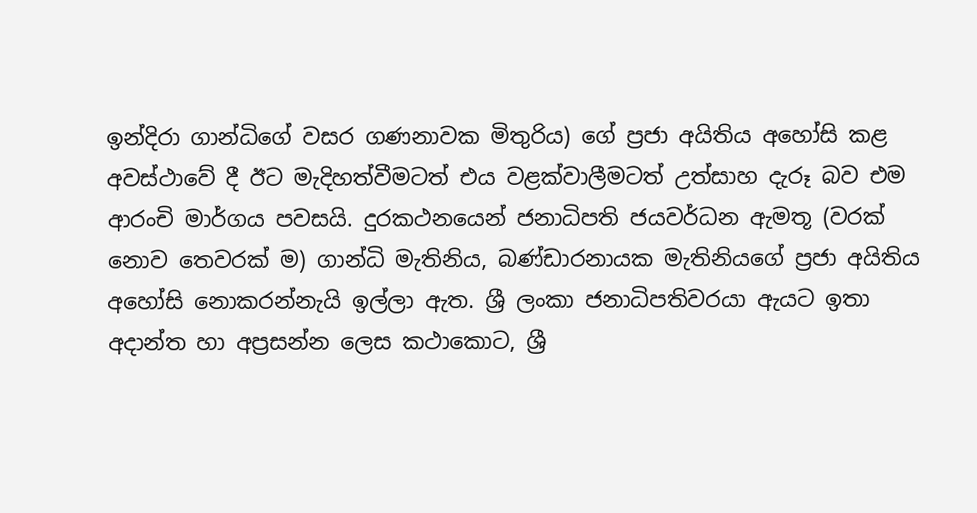ඉන්දිරා ගාන්ධිගේ වසර ගණනාවක මිතුරිය) ගේ ප්‍රජා අයිතිය අහෝසි කළ අවස්ථාවේ දී ඊට මැදිහත්වීමටත් එය වළක්වාලීමටත් උත්සාහ දැරූ බව එම ආරංචි මාර්ගය පවසයි. දුරකථනයෙන් ජනාධිපති ජයවර්ධන ඇමතූ (වරක් නොව තෙවරක් ම) ගාන්ධි මැතිනිය, බණ්ඩාරනායක මැතිනියගේ ප්‍රජා අයිතිය අහෝසි නොකරන්නැයි ඉල්ලා ඇත. ශ්‍රී ලංකා ජනාධිපතිවරයා ඇයට ඉතා අදාන්ත හා අප්‍රසන්න ලෙස කථාකොට, ශ්‍රී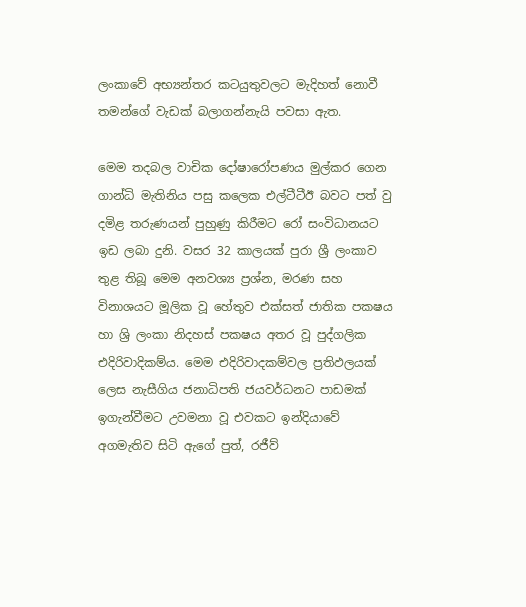ලංකාවේ අභ්‍යන්තර කටයුතුවලට මැදිහත් නොවී තමන්ගේ වැඩක් බලාගන්නැයි පවසා ඇත.

මෙම තදබල වාචික දෝෂාරෝපණය මුල්කර ගෙන ගාන්ධි මැතිනිය පසු කලෙක එල්ටීටීඊ බවට පත් වු දමිළ තරුණයන් පුහුණු කිරීමට රෝ සංවිධානයට ඉඩ ලබා දුනි. වසර 32 කාලයක් පුරා ශ්‍රී ලංකාව තුළ තිබූ මෙම අනවශ්‍ය ප්‍රශ්න, මරණ සහ විනාශයට මූලික වූ හේතුව එක්සත් ජාතික පක‍ෂය හා ශ්‍රි ලංකා නිදහස් පක‍ෂය අතර වූ පුද්ගලික එදිරිවාදිකම්ය. මෙම එදිරිවාදකම්වල ප්‍රතිඵලයක් ලෙස නැසීගිය ජනාධිපති ජයවර්ධනට පාඩමක් ඉගැන්වීමට උවමනා වූ එවකට ඉන්දියාවේ අගමැතිව සිටි ඇගේ පුත්, රජීව්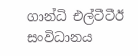ගාන්ධි එල්ටීටීඊ සංවිධානය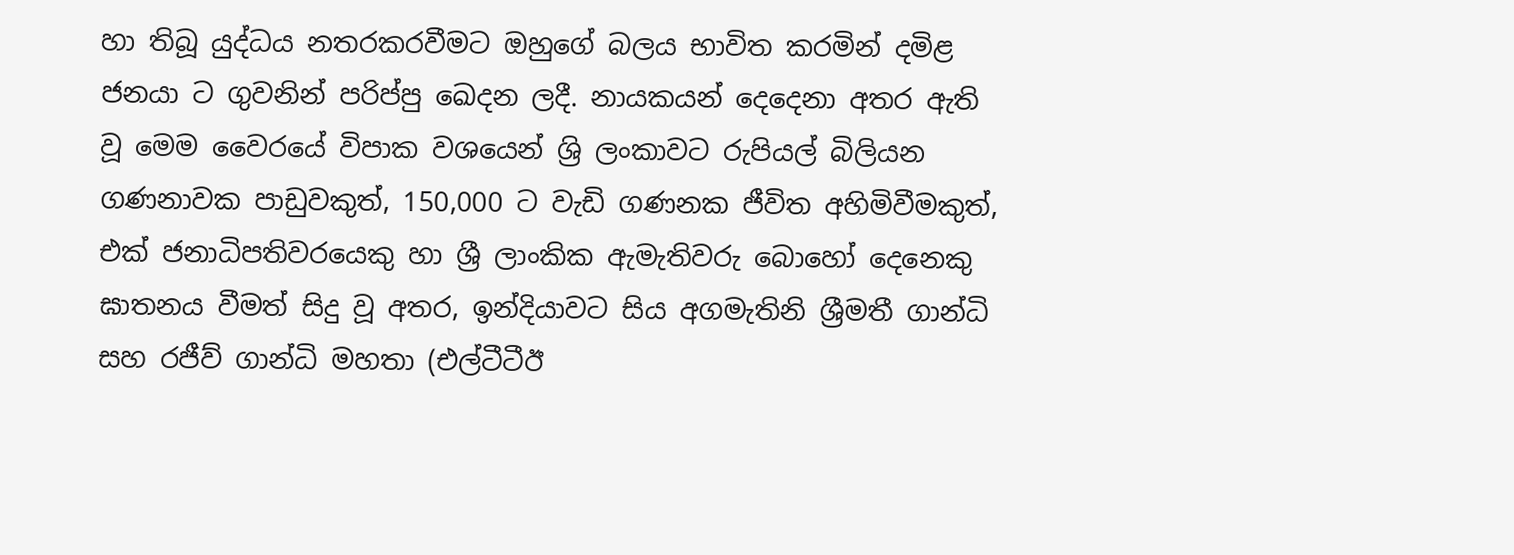හා තිබූ යුද්ධය නතරකරවීමට ඔහුගේ බලය භාවිත කරමින් දමිළ ජනයා ට ගුවනින් පරිප්පු ඛෙදන ලදී. නායකයන් දෙදෙනා අතර ඇති වූ මෙම වෛරයේ විපාක වශයෙන් ශ්‍රි ලංකාවට රුපියල් බිලියන ගණනාවක පාඩුවකුත්, 150,000 ට වැඩි ගණනක ජීවිත අහිමිවීමකුත්, එක් ජනාධිපතිවරයෙකු හා ශ්‍රී ලාංකික ඇමැතිවරු බොහෝ දෙනෙකු ඝාතනය වීමත් සිදු වූ අතර, ඉන්දියාවට සිය අගමැතිනි ශ්‍රීමතී ගාන්ධි සහ රජීව් ගාන්ධි මහතා (එල්ටීටීඊ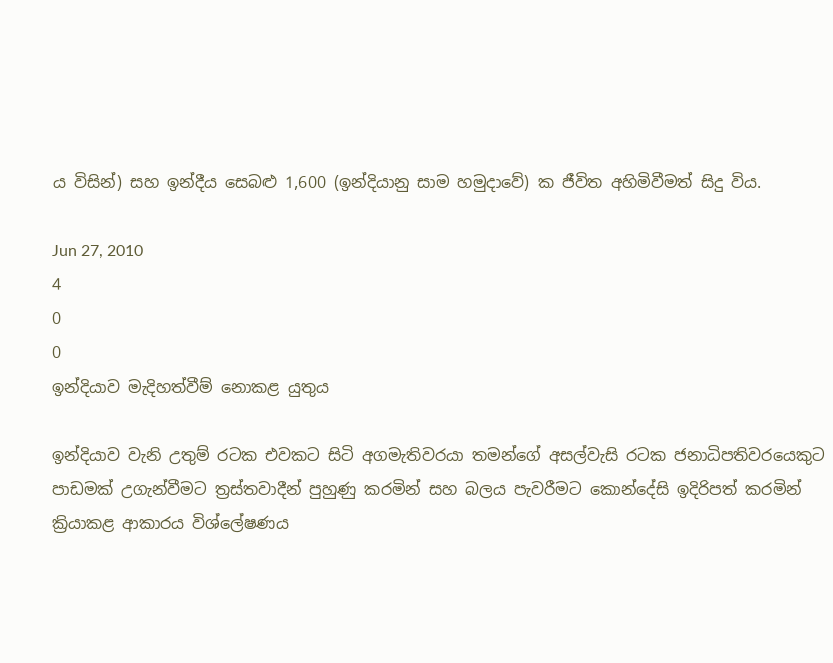ය විසින්) සහ ඉන්දීය සෙබළු 1,600 (ඉන්දියානු සාම හමුදාවේ) ක ජීවිත අහිමිවීමත් සිදු විය.

Jun 27, 2010
4
0
0
ඉන්දියාව මැදිහත්වීම් නොකළ යුතුය

ඉන්දියාව වැනි උතුම් රටක එවකට සිටි අගමැතිවරයා තමන්ගේ අසල්වැසි රටක ජනාධිපතිවරයෙකුට පාඩමක් උගැන්වීමට ත්‍රස්තවාදීන් පුහුණු කරමින් සහ බලය පැවරීමට කොන්දේසි ඉදිරිපත් කරමින් ක්‍රියාකළ ආකාරය විශ්ලේෂණය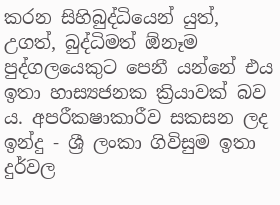කරන සිහිබුද්ධියෙන් යුත්, උගත්, බුද්ධිමත් ඕනෑම පුද්ගලයෙකුට පෙනී යන්නේ එය ඉතා හාස්‍යජනක ක්‍රියාවක් බව ය. අපරීක‍ෂාකාරීව සකසන ලද ඉන්දු - ශ්‍රී ලංකා ගිවිසුම ඉතා දුර්වල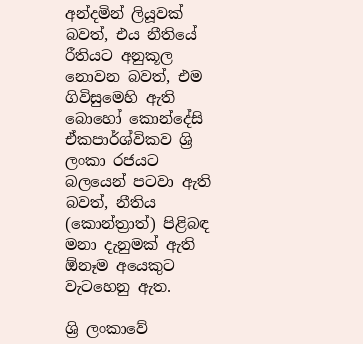අන්දමින් ලියූවක් බවත්, එය නීතියේ රීතියට අනුකූල නොවන බවත්, එම ගිවිසුමෙහි ඇති බොහෝ කොන්දේසි ඒකපාර්ශ්විකව ශ්‍රි ලංකා රජයට බලයෙන් පටවා ඇති බවත්, නීතිය (කොන්ත්‍රාත්) පිළිබඳ මනා දැනුමක් ඇති ඕනෑම අයෙකුට වැටහෙනු ඇත.

ශ්‍රි ලංකාවේ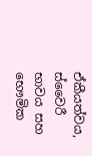ඒකීයත්වය, ස්වෛරී භාවය සහ භෞමික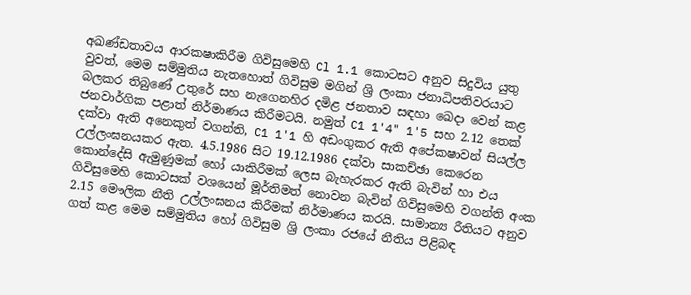අඛණ්ඩතාවය ආරක‍ෂාකිරීම ගිවිසුමෙහි Cl 1.1 කොටසට අනුව සිදුවිය යුතු වුවත්, මෙම සම්මුතිය නැතහොත් ගිවිසුම මගින් ශ්‍රි ලංකා ජනාධිපතිවරයාට බලකර තිබුණේ උතුරේ සහ නැගෙනහිර දමිළ ජනතාව සඳහා ඛෙදා වෙන් කළ ජනවාර්ගික පළාත් නිර්මාණය කිරීමටයි. නමුත් C1 1'4" 1'5 සහ 2.12 තෙක් දක්වා ඇති අනෙකුත් වගන්ති, C1 1'1 හි අඩංගුකර ඇති අපේක‍ෂාවන් සියල්ල උල්ලංඝනයකර ඇත. 4.5.1986 සිට 19.12.1986 දක්වා සාකච්ඡා කෙරෙන කොන්දේසි ඇමුණුමක් හෝ යාකිරීමක් ලෙස බැහැරකර ඇති බැවින් හා එය ගිවිසුමෙහි කොටසක් වශයෙන් මූර්තිමත් නොවන බැවින් ගිවිසුමෙහි වගන්ති අංක 2.15 මෞලික නීති උල්ලංඝනය කිරීමක් නිර්මාණය කරයි. සාමාන්‍ය රීතියට අනුව ගත් කළ මෙම සම්මුතිය හෝ ගිවිසුම ශ්‍රි ලංකා රජයේ නීතිය පිළිබඳ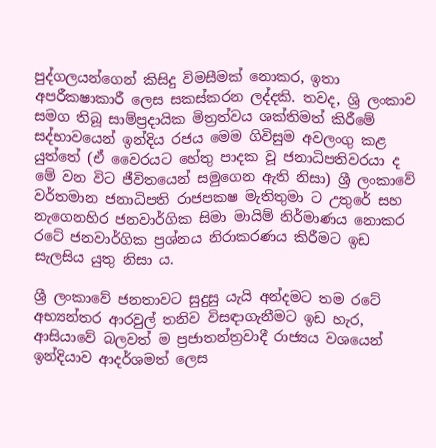පුද්ගලයන්ගෙන් කිසිදු විමසීමක් නොකර, ඉතා අපරීක‍ෂාකාරී ලෙස සකස්කරන ලද්දකි. තවද, ශ්‍රි ලංකාව සමග තිබූ සාම්ප්‍රදායික මිත්‍රත්වය ශක්තිමත් කිරීමේ සද්භාවයෙන් ඉන්දිය රජය මෙම ගිවිසුම අවලංගු කළ යුත්තේ (ඒ වෛරයට හේතු පාදක වූ ජනාධිපතිවරයා ද මේ වන විට ජීවිතයෙන් සමුගෙන ඇති නිසා) ශ්‍රී ලංකාවේ වර්තමාන ජනාධිපති රාජපක‍ෂ මැතිතුමා ට උතුරේ සහ නැගෙනහිර ජනවාර්ගික සිමා මායිම් නිර්මාණය නොකර රටේ ජනවාර්ගික ප්‍රශ්නය නිරාකරණය කිරීමට ඉඩ සැලසිය යුතු නිසා ය.

ශ්‍රී ලංකාවේ ජනතාවට සුදුසු යැයි අන්දමට තම රටේ අභ්‍යන්තර ආරවුල් තනිව විසඳාගැනීමට ඉඩ හැර, ආසියාවේ බලවත් ම ප්‍රජාතන්ත්‍රවාදී රාජ්‍යය වශයෙන් ඉන්දියාව ආදර්ශමත් ලෙස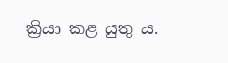ක්‍රියා කළ යුතු ය.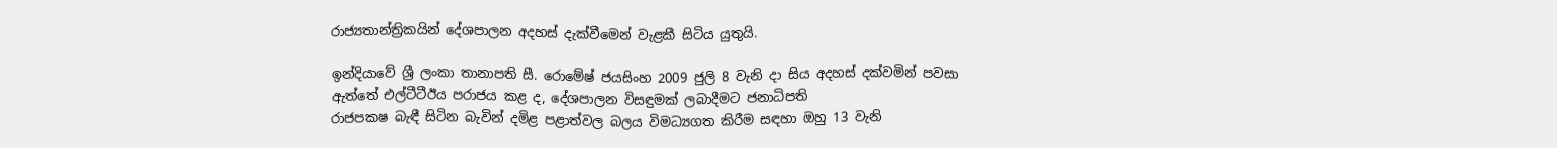රාජ්‍යතාන්ත්‍රිකයින් දේශපාලන අදහස් දැක්වීමෙන් වැළකී සිටිය යුතුයි.

ඉන්දියාවේ ශ්‍රී ලංකා තානාපති සී. රොමේෂ් ජයසිංහ 2009 ජුලි 8 වැනි දා සිය අදහස් දක්වමින් පවසා ඇත්තේ එල්ටීටීඊය පරාජය කළ ද, දේශපාලන විසඳුමක් ලබාදීමට ජනාධිපති
රාජපක‍ෂ බැඳී සිටින බැවින් දමිළ පළාත්වල බලය විමධ්‍යගත කිරීම සඳහා ඔහු 13 වැනි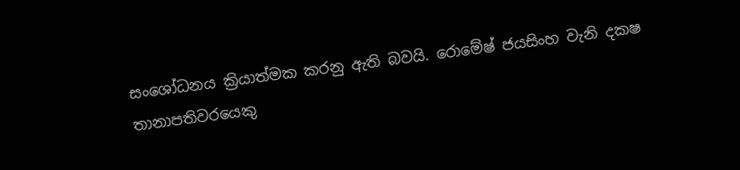සංශෝධනය ක්‍රියාත්මක කරනු ඇති බවයි. රොමේෂ් ජයසිංහ වැනි දක‍ෂ තානාපතිවරයෙකු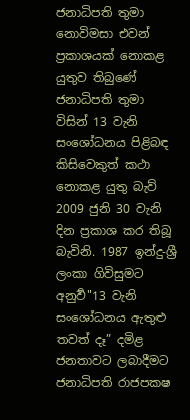ජනාධිපති තුමා නොවිමසා එවන් ප්‍රකාශයක් නොකළ යුතුව තිබුණේ ජනාධිපති තුමා විසින් 13 වැනි සංශෝධනය පිළිබඳ කිසිවෙකුත් කථා නොකළ යුතු බැව් 2009 ජුනි 30 වැනි දින ප්‍රකාශ කර තිබූ බැවිනි. 1987 ඉන්දු-ශ්‍රී ලංකා ගිවිසුමට අනුවර්‍"13 වැනි සංශෝධනය ඇතුළු තවත් දෑ” දමිළ ජනතාවට ලබාදීමට ජනාධිපති රාජපක‍ෂ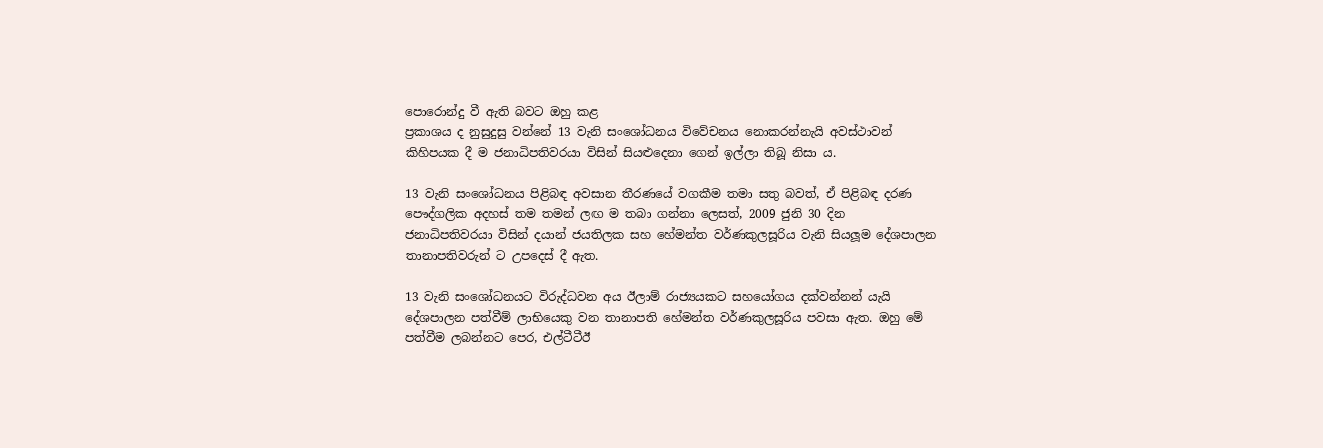පොරොන්දු වී ඇති බවට ඔහු කළ
ප්‍රකාශය ද නුසුදුසු වන්නේ 13 වැනි සංශෝධනය විවේචනය නොකරන්නැයි අවස්ථාවන් කිහිපයක දී ම ජනාධිපතිවරයා විසින් සියළුදෙනා ගෙන් ඉල්ලා තිබූ නිසා ය.

13 වැනි සංශෝධනය පිළිබඳ අවසාන තීරණයේ වගකීම තමා සතු බවත්, ඒ පිළිබඳ දරණ පෞද්ගලික අදහස් තම තමන් ලඟ ම තබා ගන්නා ලෙසත්, 2009 ජුනි 30 දින ජනාධිපතිවරයා විසින් දයාන් ජයතිලක සහ හේමන්ත වර්ණකුලසූරිය වැනි සියලූම දේශපාලන තානාපතිවරුන් ට උපදෙස් දී ඇත.

13 වැනි සංශෝධනයට විරුද්ධවන අය ඊලාම් රාජ්‍යයකට සහයෝගය දක්වන්නන් යැයි දේශපාලන පත්වීම් ලාභියෙකු වන තානාපති හේමන්ත වර්ණකුලසූරිය පවසා ඇත. ඔහු මේ
පත්වීම ලබන්නට පෙර, එල්ටීටීඊ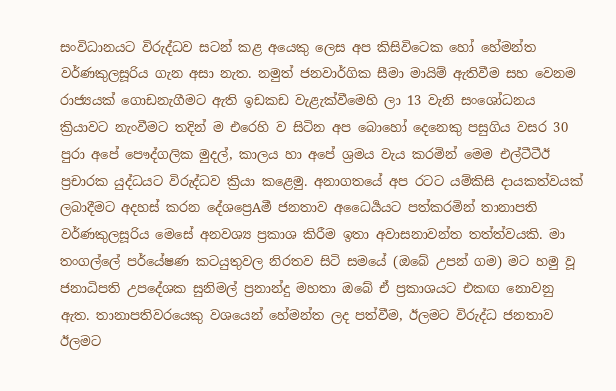සංවිධානයට විරුද්ධව සටන් කළ අයෙකු ලෙස අප කිසිවිටෙක හෝ හේමන්ත වර්ණකුලසූරිය ගැන අසා නැත. නමුත් ජනවාර්ගික සීමා මායිම් ඇතිවීම සහ වෙනම රාජ්‍යයක් ගොඩනැගීමට ඇති ඉඩකඩ වැළැක්වීමෙහි ලා 13 වැනි සංශෝධනය ක්‍රියාවට නැංවීමට තදින් ම එරෙහි ව සිටින අප බොහෝ දෙනෙකු පසුගිය වසර 30 පුරා අපේ පෞද්ගලික මුදල්, කාලය හා අපේ ශ්‍රමය වැය කරමින් මෙම එල්ටීටීඊ ප්‍රචාරක යුද්ධයට විරුද්ධව ක්‍රියා කළෙමු. අනාගතයේ අප රටට යම්කිසි දායකත්වයක් ලබාදීමට අදහස් කරන දේශප්‍රෙAමී ජනතාව අධෛර්‍යයට පත්කරමින් තානාපති වර්ණකුලසූරිය මෙසේ අනවශ්‍ය ප්‍රකාශ කිරීම ඉතා අවාසනාවන්ත තත්ත්වයකි. මා තංගල්ලේ පර්යේෂණ කටයුතුවල නිරතව සිටි සමයේ (ඔබේ උපන් ගම) මට හමු වූ ජනාධිපති උපදේශක සුනිමල් ප්‍රනාන්දු මහතා ඔබේ ඒ ප්‍රකාශයට එකඟ නොවනු ඇත. තානාපතිවරයෙකු වශයෙන් හේමන්ත ලද පත්වීම, ඊලමට විරුද්ධ ජනතාව ඊලමට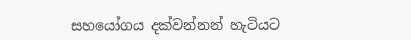සහයෝගය දක්වන්නන් හැටියට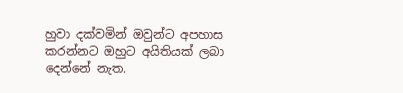හුවා දක්වමින් ඔවුන්ට අපහාස කරන්නට ඔහුට අයිතියක් ලබා දෙන්නේ නැත.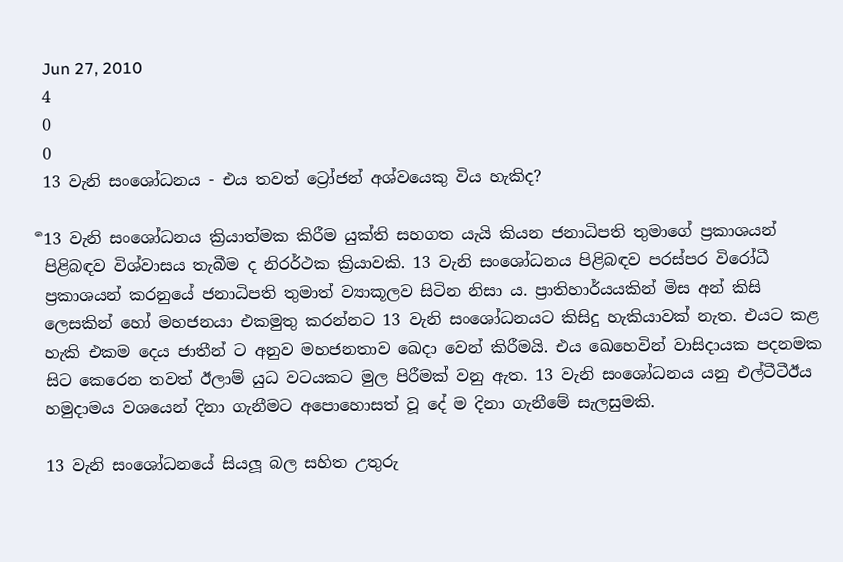Jun 27, 2010
4
0
0
13 වැනි සංශෝධනය - එය තවත් ට්‍රෝජන් අශ්වයෙකු විය හැකිද?

ර්‍13 වැනි සංශෝධනය ක්‍රියාත්මක කිරීම යුක්ති සහගත යැයි කියන ජනාධිපති තුමාගේ ප්‍රකාශයන් පිළිබඳව විශ්වාසය තැබීම ද නිරර්ථක ක්‍රියාවකි. 13 වැනි සංශෝධනය පිළිබඳව පරස්පර විරෝධී ප්‍රකාශයන් කරනුයේ ජනාධිපති තුමාත් ව්‍යාකූලව සිටින නිසා ය. ප්‍රාතිහාර්යයකින් මිස අන් කිසි ලෙසකින් හෝ මහජනයා එකමුතු කරන්නට 13 වැනි සංශෝධනයට කිසිදු හැකියාවක් නැත. එයට කළ හැකි එකම දෙය ජාතීන් ට අනුව මහජනතාව ඛෙදා වෙන් කිරීමයි. එය ඛෙහෙවින් වාසිදායක පදනමක සිට කෙරෙන තවත් ඊලාම් යුධ වටයකට මුල පිරීමක් වනු ඇත. 13 වැනි සංශෝධනය යනු එල්ටීටීඊය හමුදාමය වශයෙන් දිනා ගැනීමට අපොහොසත් වූ දේ ම දිනා ගැනීමේ සැලසුමකි.

13 වැනි සංශෝධනයේ සියලූ බල සහිත උතුරු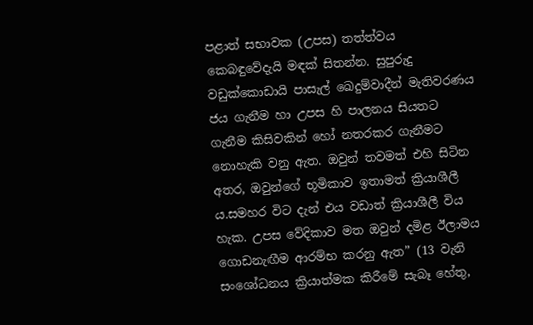පළාත් සභාවක (උපස) තත්ත්වය කෙබඳුවේදැයි මඳක් සිතන්න. සුපුරුදු වඩුක්කොඩායි පාසැල් ඛෙදුම්වාදීන් මැතිවරණය ජය ගැනීම හා උපස හි පාලනය සියතට ගැනීම කිසිවකින් හෝ නතරකර ගැනීමට නොහැකි වනු ඇත. ඔවුන් තවමත් එහි සිටින අතර, ඔවුන්ගේ භූමිකාව ඉතාමත් ක්‍රියාශීලී ය.සමහර විට දැන් එය වඩාත් ක්‍රියාශීලී විය හැක. උපස වේදිකාව මත ඔවුන් දමිළ ඊලාමය ගොඩනැඟීම ආරම්භ කරනු ඇත” (13 වැනි සංශෝධනය ක්‍රියාත්මක කිරීමේ සැබෑ හේතු,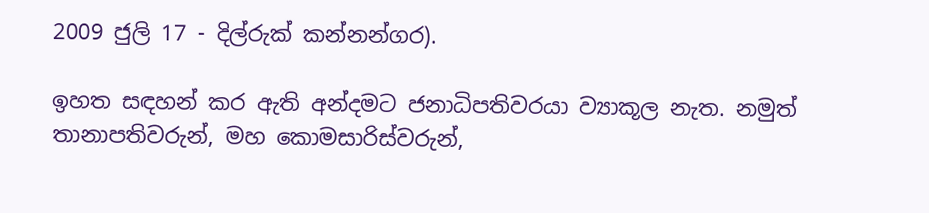2009 ජුලි 17 - දිල්රුක් කන්නන්ගර).

ඉහත සඳහන් කර ඇති අන්දමට ජනාධිපතිවරයා ව්‍යාකූල නැත. නමුත් තානාපතිවරුන්, මහ කොමසාරිස්වරුන්,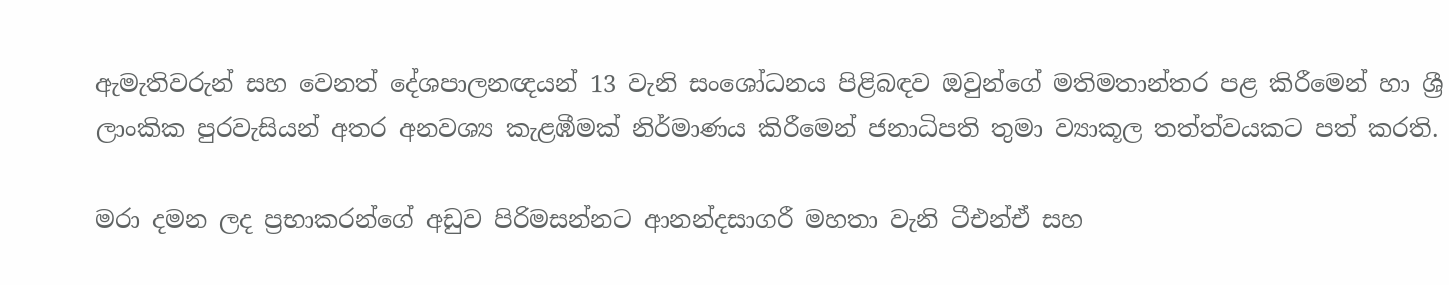ඇමැතිවරුන් සහ වෙනත් දේශපාලනඥයන් 13 වැනි සංශෝධනය පිළිබඳව ඔවුන්ගේ මතිමතාන්තර පළ කිරීමෙන් හා ශ්‍රී ලාංකික පුරවැසියන් අතර අනවශ්‍ය කැළඹීමක් නිර්මාණය කිරීමෙන් ජනාධිපති තුමා ව්‍යාකූල තත්ත්වයකට පත් කරති.

මරා දමන ලද ප්‍රභාකරන්ගේ අඩුව පිරිමසන්නට ආනන්දසාගරී මහතා වැනි ටීඑන්ඒ සහ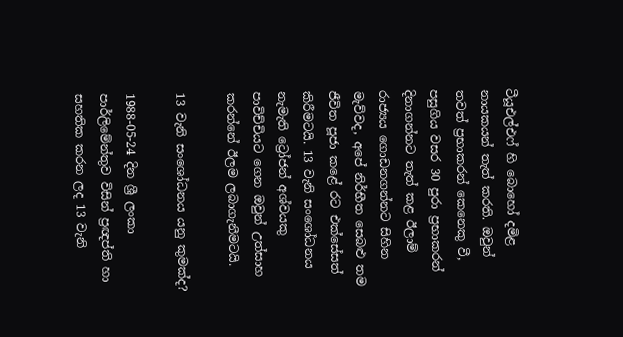ටීයූඑල්එෆ් හි බොහෝ දමිළ නායකයන් තැත් කරති. ඔවුන් තවත් ප්‍රභාකරන් කෙනෙකු වී, පසුගිය වසර 30 පුරා ප්‍රභාකරන් දිනාගන්නට තැත් කළ ඊලාම් රාජ්‍යය ගොඩනගන්නට සිහින මැව්වද, අපේ නිර්භීත සෙබළු තම ජීවිත පූජා කළේ රට එක්සේසත් කිරීමටයි. 13 වැනි සංශෝධනය නැමැති ට්‍රෝජන් අශ්වයකු පාවිච්චියට ගෙන ඔවුන් උත්සාහ කරන්නේ ඊලම ලබාගැනීමටයි.

13 වැනි සංශෝධනය යනු කුමක්ද?

1988-05-24 දින ශ්‍රී ලංකා පාර්ලිමේන්තුව විසින් ප්‍රඥප්ති හා සහතික කරන ලද 13 වැනි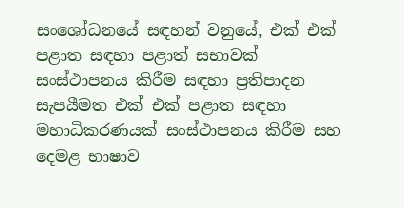සංශෝධනයේ සඳහන් වනුයේ, එක් එක් පළාත සඳහා පළාත් සභාවක් සංස්ථාපනය කිරීම සඳහා ප්‍රතිපාදන සැපයීමත එක් එක් පළාත සඳහා මහාධිකරණයක් සංස්ථාපනය කිරීම සහ දෙමළ භාෂාව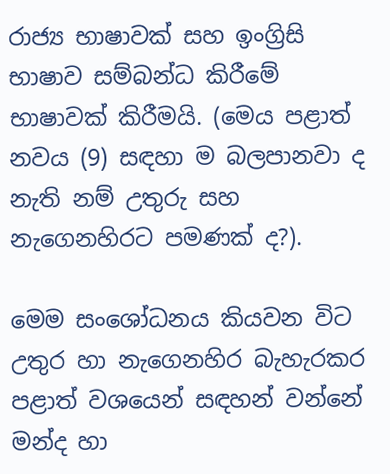රාජ්‍ය භාෂාවක් සහ ඉංග්‍රිසි භාෂාව සම්බන්ධ කිරීමේ භාෂාවක් කිරීමයි. (මෙය පළාත් නවය (9) සඳහා ම බලපානවා ද නැති නම් උතුරු සහ නැගෙනහිරට පමණක් ද?).

මෙම සංශෝධනය කියවන විට උතුර හා නැගෙනහිර බැහැරකර පළාත් වශයෙන් සඳහන් වන්නේ මන්ද හා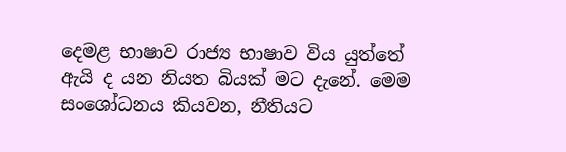දෙමළ භාෂාව රාජ්‍ය භාෂාව විය යුත්තේ ඇයි ද යන නියත බියක් මට දැනේ. මෙම සංශෝධනය කියවන, නීතියට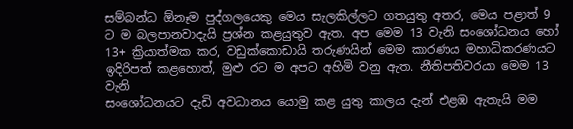සම්බන්ධ ඕනෑම පුද්ගලයෙකු මෙය සැලකිල්ලට ගතයුතු අතර, මෙය පළාත් 9 ට ම බලපානවාදැයි ප්‍රශ්න කළයුතුව ඇත. අප මෙම 13 වැනි සංශෝධනය හෝ 13+ ක්‍රියාත්මක කර, වඩුක්කොඩායි තරුණයින් මෙම කාරණය මහාධිකරණයට ඉදිරිපත් කළහොත්, මුළු රට ම අපට අහිමි වනු ඇත. නීතිපතිවරයා මෙම 13 වැනි
සංශෝධනයට දැඩි අවධානය යොමු කළ යුතු කාලය දැන් එළඹ ඇතැයි මම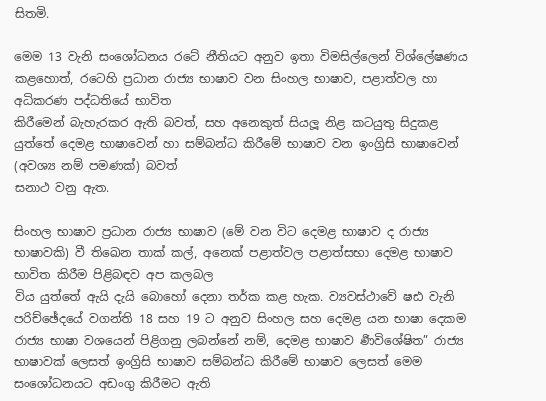සිතමි.

මෙම 13 වැනි සංශෝධනය රටේ නීතියට අනුව ඉතා විමසිල්ලෙන් විශ්ලේෂණය කළහොත්, රටෙහි ප්‍රධාන රාජ්‍ය භාෂාව වන සිංහල භාෂාව, පළාත්වල හා අධිකරණ පද්ධතියේ භාවිත
කිරීමෙන් බැහැරකර ඇති බවත්, සහ අනෙකුත් සියලූ නිළ කටයුතු සිදුකළ යුත්තේ දෙමළ භාෂාවෙන් හා සම්බන්ධ කිරීමේ භාෂාව වන ඉංග්‍රිසි භාෂාවෙන් (අවශ්‍ය නම් පමණක්) බවත්
සනාථ වනු ඇත.

සිංහල භාෂාව ප්‍රධාන රාජ්‍ය භාෂාව (මේ වන විට දෙමළ භාෂාව ද රාජ්‍ය භාෂාවකි) වී තිඛෙන තාක් කල්, අනෙක් පළාත්වල පළාත්සභා දෙමළ භාෂාව භාවිත කිරීම පිළිබඳව අප කලබල
විය යුත්තේ ඇයි දැයි බොහෝ දෙනා තර්ක කළ හැක. ව්‍යවස්ථාවේ ෂඪ වැනි පරිච්ඡේදයේ වගන්ති 18 සහ 19 ට අනුව සිංහල සහ දෙමළ යන භාෂා දෙකම රාජ්‍ය භාෂා වශයෙන් පිළිගනු ලබන්නේ නම්, දෙමළ භාෂාව ර්‍ණවිශේෂිත” රාජ්‍ය භාෂාවක් ලෙසත් ඉංග්‍රිසි භාෂාව සම්බන්ධ කිරීමේ භාෂාව ලෙසත් මෙම සංශෝධනයට අඩංගු කිරීමට ඇති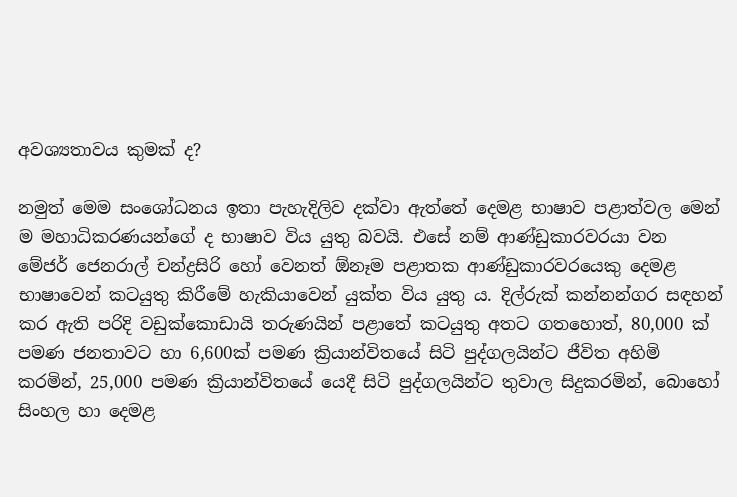අවශ්‍යතාවය කුමක් ද?

නමුත් මෙම සංශෝධනය ඉතා පැහැදිලිව දක්වා ඇත්තේ දෙමළ භාෂාව පළාත්වල මෙන් ම මහාධිකරණයන්ගේ ද භාෂාව විය යුතු බවයි. එසේ නම් ආණ්ඩුකාරවරයා වන මේජර් ජෙනරාල් චන්ද්‍රසිරි හෝ වෙනත් ඕනෑම පළාතක ආණ්ඩුකාරවරයෙකු දෙමළ භාෂාවෙන් කටයුතු කිරීමේ හැකියාවෙන් යුක්ත විය යුතු ය. දිල්රුක් කන්නන්ගර සඳහන් කර ඇති පරිදි වඩුක්කොඩායි තරුණයින් පළාතේ කටයුතු අතට ගතහොත්, 80,000 ක් පමණ ජනතාවට හා 6,600ක් පමණ ක්‍රියාන්විතයේ සිටි පුද්ගලයින්ට ජීවිත අහිමි කරමින්, 25,000 පමණ ක්‍රියාන්විතයේ යෙදී සිටි පුද්ගලයින්ට තුවාල සිදුකරමින්, බොහෝ සිංහල හා දෙමළ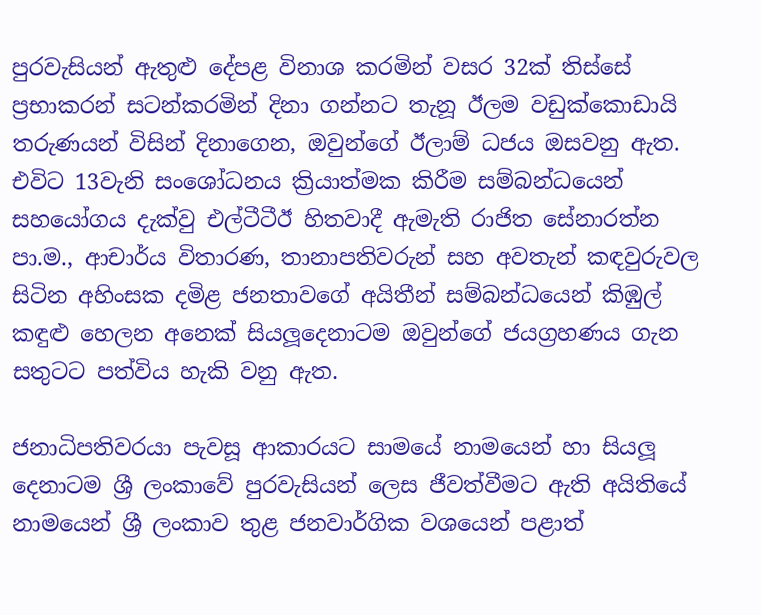පුරවැසියන් ඇතුළු දේපළ විනාශ කරමින් වසර 32ක් තිස්සේ ප්‍රභාකරන් සටන්කරමින් දිනා ගන්නට තැනූ ඊලම වඩුක්කොඩායි තරුණයන් විසින් දිනාගෙන, ඔවුන්ගේ ඊලාම් ධජය ඔසවනු ඇත. එවිට 13වැනි සංශෝධනය ක්‍රියාත්මක කිරීම සම්බන්ධයෙන් සහයෝගය දැක්වු එල්ටීටීඊ හිතවාදී ඇමැති රාජිත සේනාරත්න පා.ම., ආචාර්ය විතාරණ, තානාපතිවරුන් සහ අවතැන් කඳවුරුවල සිටින අහිංසක දමිළ ජනතාවගේ අයිතීන් සම්බන්ධයෙන් කිඹුල් කඳුළු හෙලන අනෙක් සියලූදෙනාටම ඔවුන්ගේ ජයග්‍රහණය ගැන සතුටට පත්විය හැකි වනු ඇත.

ජනාධිපතිවරයා පැවසූ ආකාරයට සාමයේ නාමයෙන් හා සියලූ දෙනාටම ශ්‍රී ලංකාවේ පුරවැසියන් ලෙස ජීවත්වීමට ඇති අයිතියේ නාමයෙන් ශ්‍රී ලංකාව තුළ ජනවාර්ගික වශයෙන් පළාත්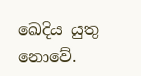ඛෙදිය යුතු නොවේ.